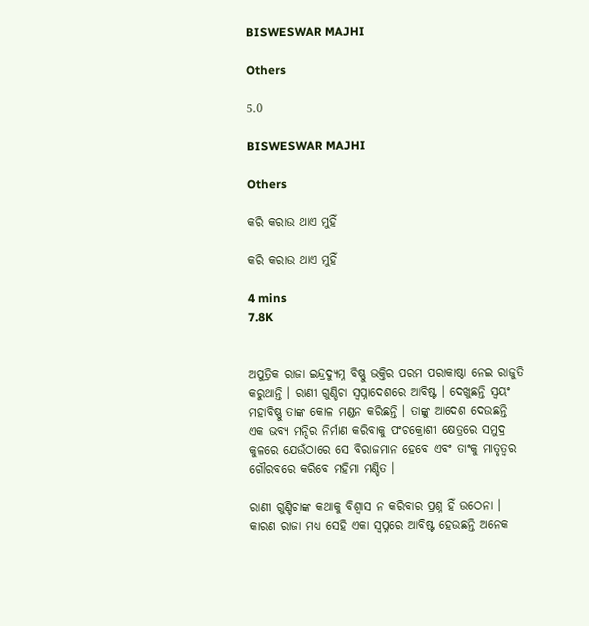BISWESWAR MAJHI

Others

5.0

BISWESWAR MAJHI

Others

କରି କରାଉ ଥାଏ ମୁହିଁ

କରି କରାଉ ଥାଏ ମୁହିଁ

4 mins
7.8K


ଅପୁତ୍ରିକ ରାଜା ଇନ୍ଦ୍ରଦ୍ୟୁମ୍ନ ବିଷ୍ଣୁ ଭକ୍ତିର ପରମ ପରାକାଷ୍ଠା ନେଇ ରାଜୁତି କରୁଥାନ୍ତି । ରାଣୀ ଗୁଣ୍ଡିଚା ସ୍ୱପ୍ନାଦେଶରେ ଆବିଷ୍ଟ । ଦେଖୁଛନ୍ତି ସ୍ୱୟଂ ମହାବିଷ୍ଣୁ ତାଙ୍କ କୋଳ ମଣ୍ଡନ କରିଛନ୍ତି । ତାଙ୍କୁ ଆଦେଶ ଦେଉଛନ୍ତି ଏକ ଭବ୍ୟ ମନ୍ଦିର ନିର୍ମାଣ କରିବାକୁ ପଂଚକ୍ରୋଶୀ କ୍ଷେତ୍ରରେ ସମୁଦ୍ର କୁଳରେ ଯେଉଁଠାରେ ସେ ବିରାଜମାନ ହେବେ ଏବଂ ତାଂକୁ ମାତୃତ୍ଵର ଗୌରବରେ କରିବେ ମହିମା ମଣ୍ଡିତ ।

ରାଣୀ ଗୁଣ୍ଡିଚାଙ୍କ କଥାକୁ ବିଶ୍ଵାସ ନ କରିବାର ପ୍ରଶ୍ନ ହିଁ ଉଠେନା । କାରଣ ରାଜା ମଧ୍ୟ ସେହି ଏକା ସ୍ୱପ୍ନରେ ଆବିଷ୍ଟ ହେଉଛନ୍ତି ଅନେକ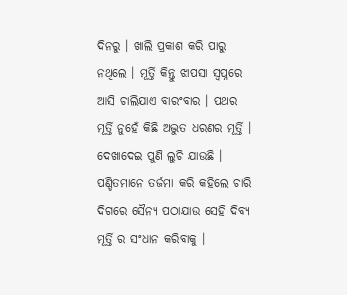ଦିନରୁ । ଖାଲି ପ୍ରକାଶ କରି ପାରୁ ନଥିଲେ । ମୂର୍ତ୍ତି କିନ୍ତୁ ଝାପସା ସ୍ଵପ୍ନରେ ଆସି ଚାଲିଯାଏ ବାରଂବାର । ପଥର ମୂର୍ତ୍ତି ନୁହେଁ କିଛି ଅଦ୍ଭୁତ ଧରଣର ମୂର୍ତ୍ତି । ଦେଖାଦେଇ ପୁଣି ଲୁଚି ଯାଉଛି । ପଣ୍ଡିତମାନେ ତର୍ଜମା କରି କହିଲେ ଚାରି ଦିଗରେ ସୈନ୍ୟ ପଠାଯାଉ ସେହି ଦିବ୍ୟ ମୂର୍ତ୍ତି ର ସଂଧାନ କରିବାକୁ ।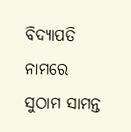ବିଦ୍ୟାପତି ନାମରେ ସୁଠାମ ସାମନ୍ତ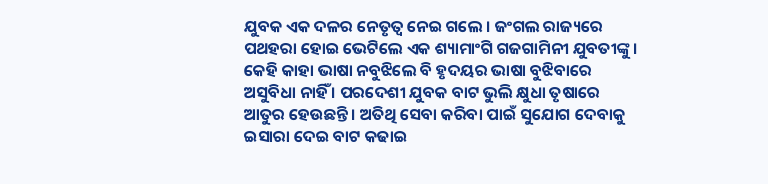ଯୁବକ ଏକ ଦଳର ନେତୃତ୍ଵ ନେଇ ଗଲେ । ଜଂଗଲ ରାଜ୍ୟରେ ପଥହରା ହୋଇ ଭେଟିଲେ ଏକ ଶ୍ୟାମାଂଗି ଗଜଗାମିନୀ ଯୁବତୀଙ୍କୁ । କେହି କାହା ଭାଷା ନବୁଝିଲେ ବି ହୃଦୟର ଭାଷା ବୁଝିବାରେ ଅସୁବିଧା ନାହିଁ । ପରଦେଶୀ ଯୁବକ ବାଟ ଭୁଲି କ୍ଷୁଧା ତୃଷାରେ ଆତୁର ହେଉଛନ୍ତି । ଅତିଥି ସେବା କରିବା ପାଇଁ ସୁଯୋଗ ଦେବାକୁ ଇସାରା ଦେଇ ବାଟ କଢାଇ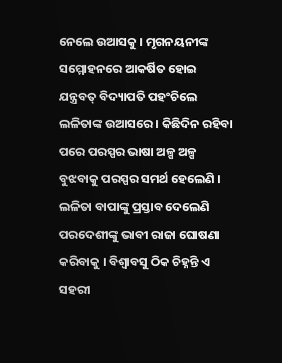ନେଲେ ଉଆସକୁ । ମୃଗନୟନୀଙ୍କ ସମ୍ମୋହନରେ ଆକର୍ଷିତ ହୋଇ ଯନ୍ତ୍ରବତ୍ ବିଦ୍ୟାପତି ପହଂଚିଲେ ଲଳିତାଙ୍କ ଉଆସରେ । କିଛିଦିନ ରହିବା ପରେ ପରସ୍ପର ଭାଷା ଅଳ୍ପ ଅଳ୍ପ ବୁଝବାକୁ ପରସ୍ପର ସମର୍ଥ ହେଲେଣି । ଲଳିତା ବାପାଙ୍କୁ ପ୍ରସ୍ତାବ ଦେଲେଣି ପରଦେଶୀଙ୍କୁ ଭାବୀ ରାଜା ଘୋଷଣା କରିବାକୁ । ବିଶ୍ଵାବସୁ ଠିକ ଚିହ୍ନନ୍ତି ଏ ସହରୀ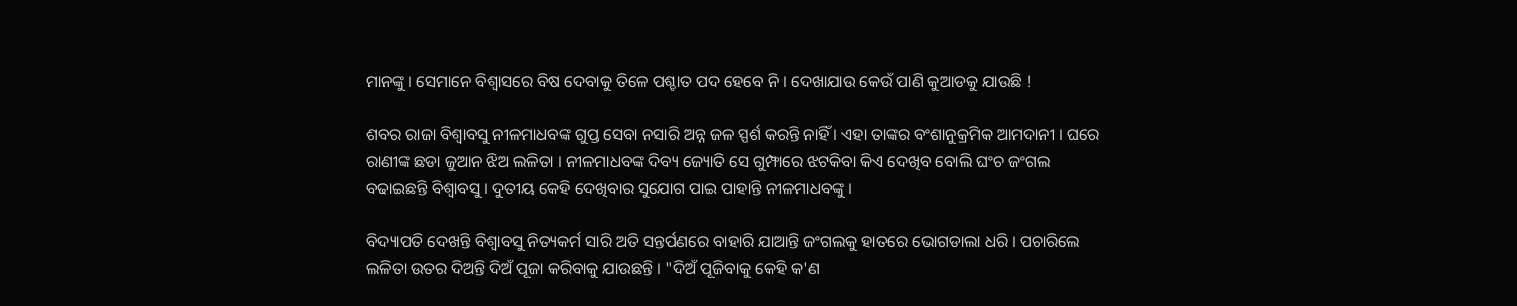ମାନଙ୍କୁ । ସେମାନେ ବିଶ୍ଵାସରେ ବିଷ ଦେବାକୁ ତିଳେ ପଶ୍ଚାତ ପଦ ହେବେ ନି । ଦେଖାଯାଉ କେଉଁ ପାଣି କୁଆଡକୁ ଯାଉଛି !

ଶବର ରାଜା ବିଶ୍ଵାବସୁ ନୀଳମାଧବଙ୍କ ଗୁପ୍ତ ସେବା ନସାରି ଅନ୍ନ ଜଳ ସ୍ପର୍ଶ କରନ୍ତି ନାହିଁ । ଏହା ତାଙ୍କର ବଂଶାନୁକ୍ରମିକ ଆମଦାନୀ । ଘରେ ରାଣୀଙ୍କ ଛଡା ଜୁଆନ ଝିଅ ଲଳିତା । ନୀଳମାଧବଙ୍କ ଦିବ୍ୟ ଜ୍ୟୋତି ସେ ଗୁମ୍ଫାରେ ଝଟକିବା କିଏ ଦେଖିବ ବୋଲି ଘଂଚ ଜଂଗଲ ବଢାଇଛନ୍ତି ବିଶ୍ଵାବସୁ । ଦୁତୀୟ କେହି ଦେଖିବାର ସୁଯୋଗ ପାଇ ପାହାନ୍ତି ନୀଳମାଧବଙ୍କୁ ।

ବିଦ୍ୟାପତି ଦେଖନ୍ତି ବିଶ୍ଵାବସୁ ନିତ୍ୟକର୍ମ ସାରି ଅତି ସନ୍ତର୍ପଣରେ ବାହାରି ଯାଆନ୍ତି ଜଂଗଲକୁ ହାତରେ ଭୋଗଡାଲା ଧରି । ପଚାରିଲେ ଲଳିତା ଉତର ଦିଅନ୍ତି ଦିଅଁ ପୂଜା କରିବାକୁ ଯାଉଛନ୍ତି । "ଦିଅଁ ପୂଜିବାକୁ କେହି କ'ଣ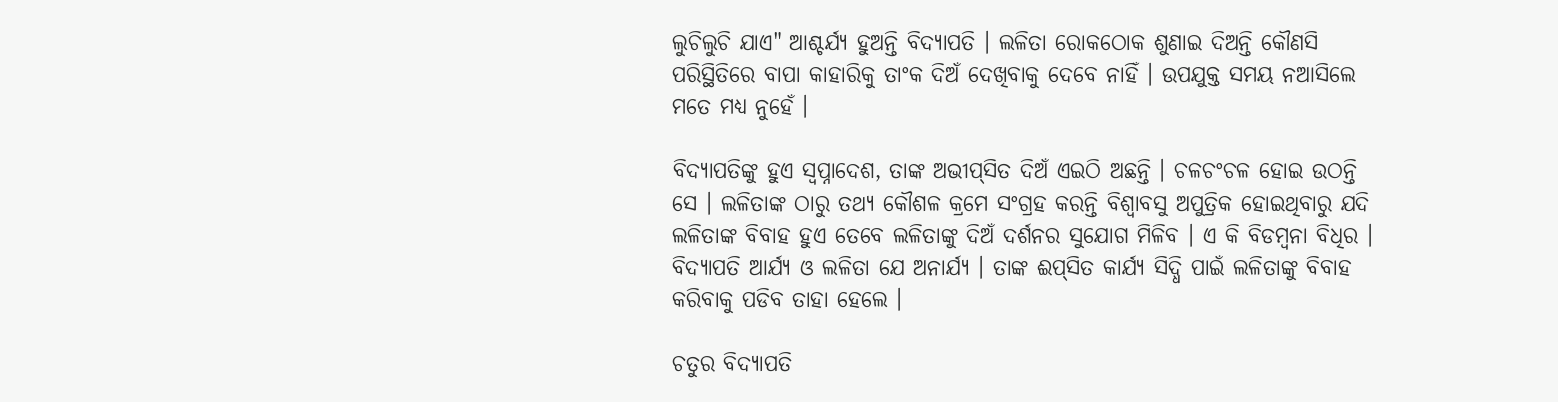ଲୁଚିଲୁଚି ଯାଏ" ଆଶ୍ଚର୍ଯ୍ୟ ହୁଅନ୍ତି ବିଦ୍ୟାପତି । ଲଳିତା ରୋକଠୋକ ଶୁଣାଇ ଦିଅନ୍ତି କୌଣସି ପରିସ୍ଥିତିରେ ବାପା କାହାରିକୁ ତାଂକ ଦିଅଁ ଦେଖିବାକୁ ଦେବେ ନାହିଁ । ଉପଯୁକ୍ତ ସମୟ ନଆସିଲେ ମତେ ମଧ୍ୟ ନୁହେଁ ।

ବିଦ୍ୟାପତିଙ୍କୁ ହୁଏ ସ୍ୱପ୍ନାଦେଶ, ତାଙ୍କ ଅଭୀପ୍‌ସିତ ଦିଅଁ ଏଇଠି ଅଛନ୍ତି । ଚଳଚଂଚଳ ହୋଇ ଉଠନ୍ତି ସେ । ଲଳିତାଙ୍କ ଠାରୁ ତଥ୍ୟ କୌଶଳ କ୍ରମେ ସଂଗ୍ରହ କରନ୍ତି ବିଶ୍ଵାବସୁ ଅପୁତ୍ରିକ ହୋଇଥିବାରୁ ଯଦି ଲଳିତାଙ୍କ ବିବାହ ହୁଏ ତେବେ ଲଳିତାଙ୍କୁ ଦିଅଁ ଦର୍ଶନର ସୁଯୋଗ ମିଳିବ । ଏ କି ବିଡମ୍ବନା ବିଧିର । ବିଦ୍ୟାପତି ଆର୍ଯ୍ୟ ଓ ଲଳିତା ଯେ ଅନାର୍ଯ୍ୟ । ତାଙ୍କ ଈପ୍‌ସିତ କାର୍ଯ୍ୟ ସିଦ୍ଧି ପାଇଁ ଲଳିତାଙ୍କୁ ବିବାହ କରିବାକୁ ପଡିବ ତାହା ହେଲେ ।

ଚତୁର ବିଦ୍ୟାପତି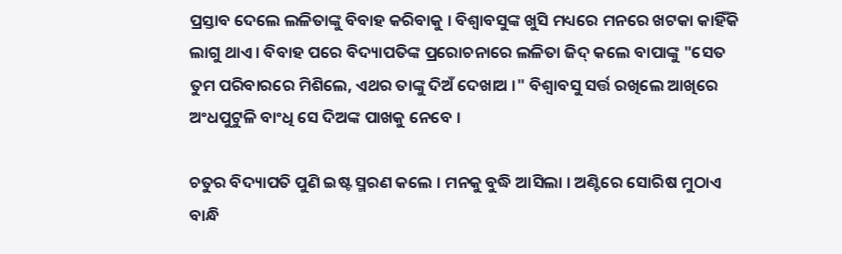ପ୍ରସ୍ତାବ ଦେଲେ ଲଳିତାଙ୍କୁ ବିବାହ କରିବାକୁ । ବିଶ୍ଵାବସୁଙ୍କ ଖୁସି ମଧ୍ୟରେ ମନରେ ଖଟକା କାହିଁକି ଲାଗୁ ଥାଏ । ବିବାହ ପରେ ବିଦ୍ୟାପତିଙ୍କ ପ୍ରରୋଚନାରେ ଲଳିତା ଜିଦ୍ କଲେ ବାପାଙ୍କୁ "ସେତ ତୁମ ପରିବାରରେ ମିଶିଲେ, ଏଥର ତାଙ୍କୁ ଦିଅଁ ଦେଖାଅ ।" ବିଶ୍ଵାବସୁ ସର୍ତ୍ତ ରଖିଲେ ଆଖିରେ ଅଂଧପୁଟୁଳି ବାଂଧି ସେ ଦିଅଙ୍କ ପାଖକୁ ନେବେ ।

ଚତୁର ବିଦ୍ୟାପତି ପୁଣି ଇଷ୍ଟ ସ୍ମରଣ କଲେ । ମନକୁ ବୁଦ୍ଧି ଆସିଲା । ଅଣ୍ଟିରେ ସୋରିଷ ମୁଠାଏ ବାନ୍ଧି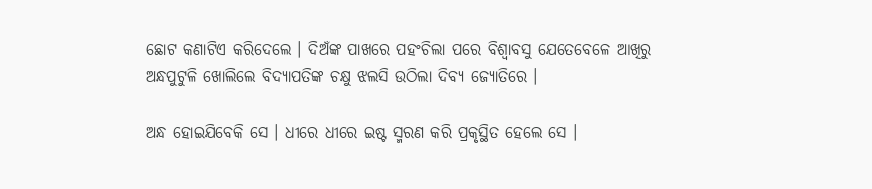ଛୋଟ କଣାଟିଏ କରିଦେଲେ । ଦିଅଁଙ୍କ ପାଖରେ ପହଂଚିଲା ପରେ ବିଶ୍ଵାବସୁ ଯେତେବେଳେ ଆଖିରୁ ଅନ୍ଧପୁଟୁଳି ଖୋଲିଲେ ବିଦ୍ୟାପତିଙ୍କ ଚକ୍ଷୁ ଝଲସି ଉଠିଲା ଦିବ୍ୟ ଜ୍ୟୋତିରେ ।

ଅନ୍ଧ ହୋଇଯିବେକି ସେ । ଧୀରେ ଧୀରେ ଇଷ୍ଟ ସ୍ମରଣ କରି ପ୍ରକୃସ୍ଥିତ ହେଲେ ସେ ।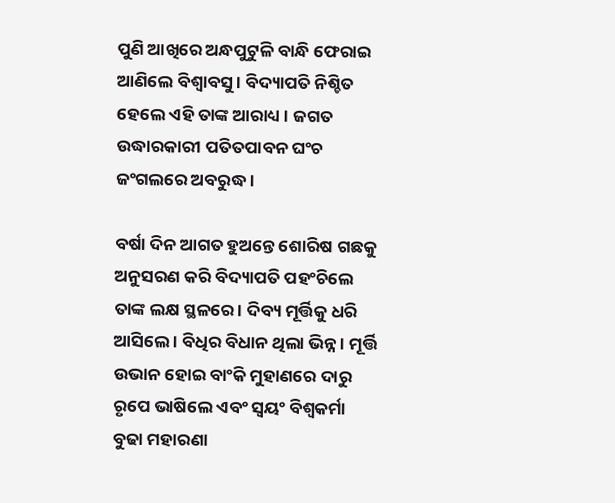ପୁଣି ଆଖିରେ ଅନ୍ଧପୁଟୁଳି ବାନ୍ଧି ଫେରାଇ ଆଣିଲେ ବିଶ୍ଵାବସୁ । ବିଦ୍ୟାପତି ନିଶ୍ଚିତ ହେଲେ ଏହି ତାଙ୍କ ଆରାଧ୍ୟ । ଜଗତ ଉଦ୍ଧାରକାରୀ ପତିତପାବନ ଘଂଚ ଜଂଗଲରେ ଅବରୁଦ୍ଧ ।

ବର୍ଷା ଦିନ ଆଗତ ହୁଅନ୍ତେ ଶୋରିଷ ଗଛକୁ ଅନୁସରଣ କରି ବିଦ୍ୟାପତି ପହଂଚିଲେ ତାଙ୍କ ଲକ୍ଷ ସ୍ଥଳରେ । ଦିବ୍ୟ ମୂର୍ତ୍ତିକୁ ଧରି ଆସିଲେ । ବିଧିର ବିଧାନ ଥିଲା ଭିନ୍ନ । ମୂର୍ତ୍ତି ଉଭାନ ହୋଇ ବାଂକି ମୁହାଣରେ ଦାରୁ ରୃପେ ଭାଷିଲେ ଏବଂ ସ୍ୱୟଂ ବିଶ୍ଵକର୍ମା ବୁଢା ମହାରଣା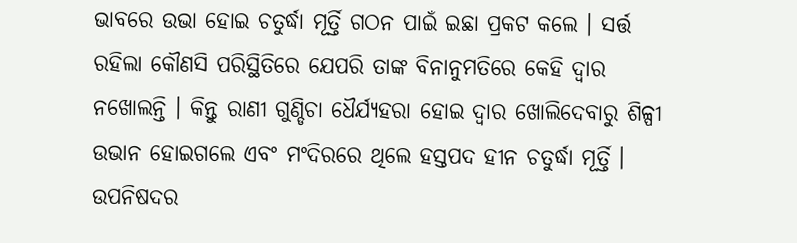ଭାବରେ ଉଭା ହୋଇ ଚତୁର୍ଦ୍ଧା ମୂର୍ତ୍ତି ଗଠନ ପାଇଁ ଇଛା ପ୍ରକଟ କଲେ । ସର୍ତ୍ତ ରହିଲା କୌଣସି ପରିସ୍ଥିତିରେ ଯେପରି ତାଙ୍କ ବିନାନୁମତିରେ କେହି ଦ୍ୱାର ନଖୋଲନ୍ତି । କିନ୍ତୁ ରାଣୀ ଗୁଣ୍ଡିଚା ଧୈର୍ଯ୍ୟହରା ହୋଇ ଦ୍ୱାର ଖୋଲିଦେବାରୁ ଶିଳ୍ପୀ ଉଭାନ ହୋଇଗଲେ ଏବଂ ମଂଦିରରେ ଥିଲେ ହସ୍ତପଦ ହୀନ ଚତୁର୍ଦ୍ଧା ମୂର୍ତ୍ତି । ଉପନିଷଦର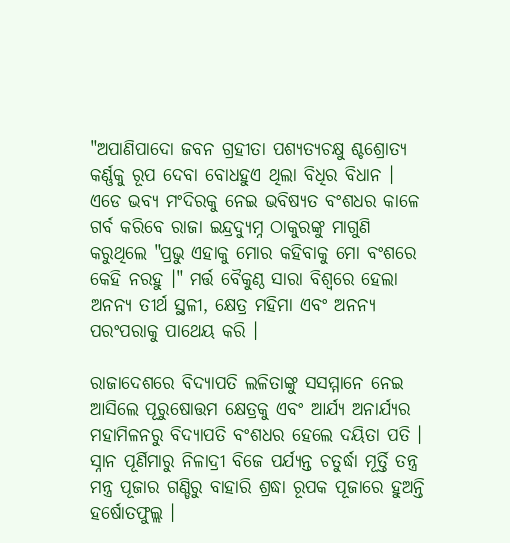"ଅପାଣିପାଦୋ ଜବନ ଗ୍ରହୀତା ପଶ୍ୟତ୍ୟଚକ୍ଷୁ ଶ୍ଚଶ୍ରୋତ୍ୟ କର୍ଣ୍ଣକୁ ରୂପ ଦେବା ବୋଧହୁଏ ଥିଲା ବିଧିର ବିଧାନ । ଏଡେ ଭବ୍ୟ ମଂଦିରକୁ ନେଇ ଭବିଷ୍ୟତ ବଂଶଧର କାଳେ ଗର୍ବ କରିବେ ରାଜା ଇନ୍ଦ୍ରଦ୍ୟୁମ୍ନ ଠାକୁରଙ୍କୁ ମାଗୁଣି କରୁଥିଲେ "ପ୍ରଭୁ ଏହାକୁ ମୋର କହିବାକୁ ମୋ ବଂଶରେ କେହି ନରହୁ ।" ମର୍ତ୍ତ ବୈକୁଣ୍ଠ ସାରା ବିଶ୍ଵରେ ହେଲା ଅନନ୍ୟ ତୀର୍ଥ ସ୍ଥଳୀ, କ୍ଷେତ୍ର ମହିମା ଏବଂ ଅନନ୍ୟ ପରଂପରାକୁ ପାଥେୟ କରି ।

ରାଜାଦେଶରେ ବିଦ୍ୟାପତି ଲଳିତାଙ୍କୁ ସସମ୍ମାନେ ନେଇ ଆସିଲେ ପୂରୁଷୋତ୍ତମ କ୍ଷେତ୍ରକୁ ଏବଂ ଆର୍ଯ୍ୟ ଅନାର୍ଯ୍ୟର ମହାମିଳନରୁ ବିଦ୍ୟାପତି ବଂଶଧର ହେଲେ ଦୟିତା ପତି । ସ୍ନାନ ପୂର୍ଣିମାରୁ ନିଳାଦ୍ରୀ ବିଜେ ପର୍ଯ୍ୟନ୍ତ ଚତୁର୍ଦ୍ଧା ମୂର୍ତ୍ତି ତନ୍ତ୍ର ମନ୍ତ୍ର ପୂଜାର ଗଣ୍ଡିରୁ ବାହାରି ଶ୍ରଦ୍ଧା ରୂପକ ପୂଜାରେ ହୁଅନ୍ତି ହର୍ଷୋତଫୁଲ୍ଲ ।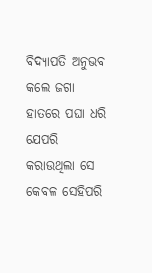ବିଦ୍ୟାପତି ଅନୁଭବ କଲେ ଜଗା ହାତରେ ପଘା ଧରି ଯେପରି କରାଉଥିଲା ସେ କେବଳ ସେହିପରି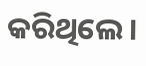କରିଥିଲେ ।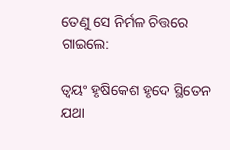ତେଣୁ ସେ ନିର୍ମଳ ଚିତ୍ତରେ ଗାଇଲେ:

ତ୍ୱୟଂ ହୃଷିକେଶ ହୃଦେ ସ୍ଥିତେନ ଯଥା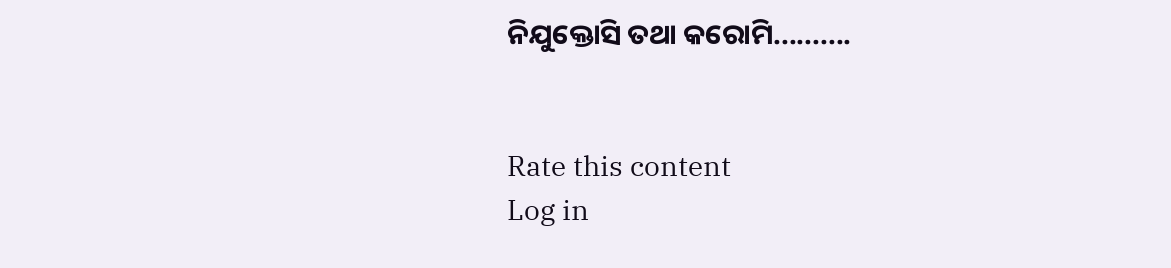ନିଯୁକ୍ତୋସି ତଥା କରୋମି..........


Rate this content
Log in